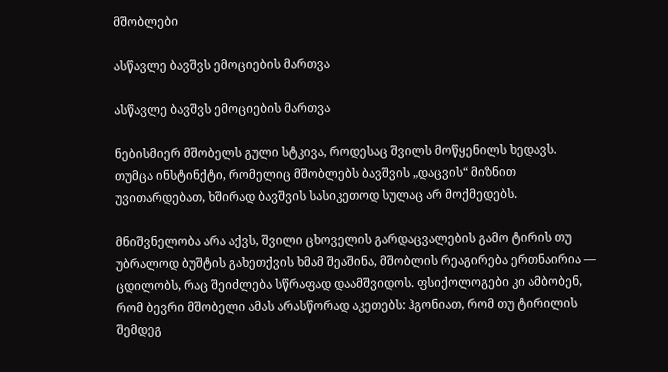მშობლები

ასწავლე ბავშვს ემოციების მართვა

ასწავლე ბავშვს ემოციების მართვა

ნებისმიერ მშობელს გული სტკივა, როდესაც შვილს მოწყენილს ხედავს. თუმცა ინსტინქტი, რომელიც მშობლებს ბავშვის „დაცვის“ მიზნით უვითარდებათ, ხშირად ბავშვის სასიკეთოდ სულაც არ მოქმედებს.

მნიშვნელობა არა აქვს, შვილი ცხოველის გარდაცვალების გამო ტირის თუ უბრალოდ ბუშტის გახეთქვის ხმამ შეაშინა, მშობლის რეაგირება ერთნაირია — ცდილობს, რაც შეიძლება სწრაფად დაამშვიდოს. ფსიქოლოგები კი ამბობენ, რომ ბევრი მშობელი ამას არასწორად აკეთებს: ჰგონიათ, რომ თუ ტირილის შემდეგ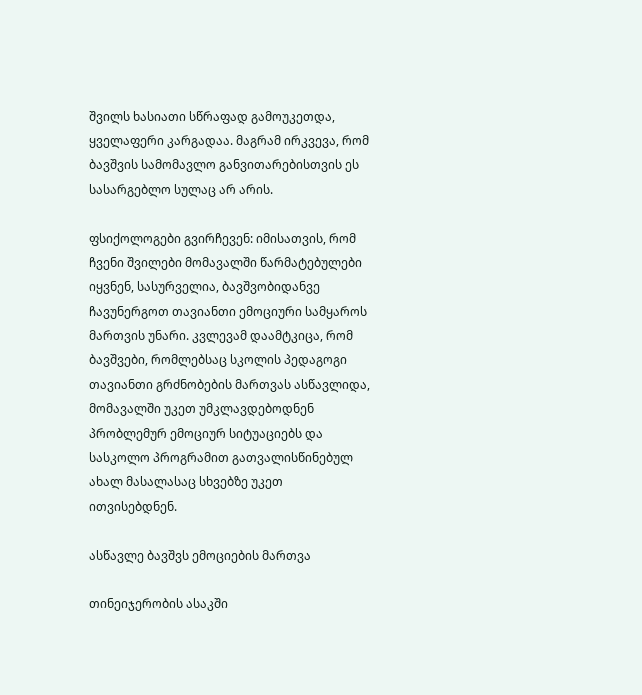შვილს ხასიათი სწრაფად გამოუკეთდა, ყველაფერი კარგადაა. მაგრამ ირკვევა, რომ ბავშვის სამომავლო განვითარებისთვის ეს სასარგებლო სულაც არ არის.

ფსიქოლოგები გვირჩევენ: იმისათვის, რომ ჩვენი შვილები მომავალში წარმატებულები იყვნენ, სასურველია, ბავშვობიდანვე ჩავუნერგოთ თავიანთი ემოციური სამყაროს მართვის უნარი. კვლევამ დაამტკიცა, რომ ბავშვები, რომლებსაც სკოლის პედაგოგი თავიანთი გრძნობების მართვას ასწავლიდა, მომავალში უკეთ უმკლავდებოდნენ პრობლემურ ემოციურ სიტუაციებს და სასკოლო პროგრამით გათვალისწინებულ ახალ მასალასაც სხვებზე უკეთ ითვისებდნენ.

ასწავლე ბავშვს ემოციების მართვა

თინეიჯერობის ასაკში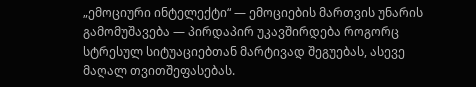„ემოციური ინტელექტი“ — ემოციების მართვის უნარის გამომუშავება — პირდაპირ უკავშირდება როგორც სტრესულ სიტუაციებთან მარტივად შეგუებას, ასევე მაღალ თვითშეფასებას.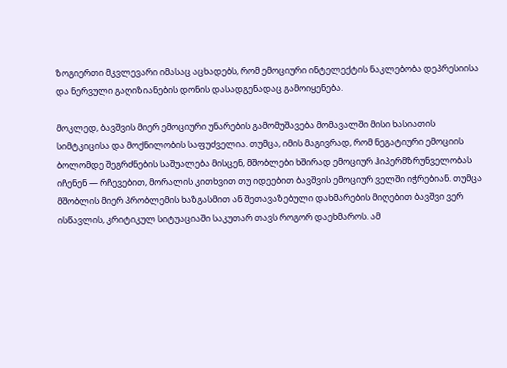ზოგიერთი მკვლევარი იმასაც აცხადებს, რომ ემოციური ინტელექტის ნაკლებობა დეპრესიისა და ნერვული გაღიზიანების დონის დასადგენადაც გამოიყენება.

მოკლედ, ბავშვის მიერ ემოციური უნარების გამომუშავება მომავალში მისი ხასიათის სიმტკიცისა და მოქნილობის საფუძველია. თუმცა, იმის მაგივრად, რომ ნეგატიური ემოციის ბოლომდე შეგრძნების საშუალება მისცენ, მშობლები ხშირად ემოციურ ჰიპერმზრუნველობას იჩენენ — რჩევებით, მორალის კითხვით თუ იდეებით ბავშვის ემოციურ ველში იჭრებიან. თუმცა მშობლის მიერ პრობლემის ხაზგასმით ან შეთავაზებული დახმარების მიღებით ბავშვი ვერ ისწავლის, კრიტიკულ სიტუაციაში საკუთარ თავს როგორ დაეხმაროს. ამ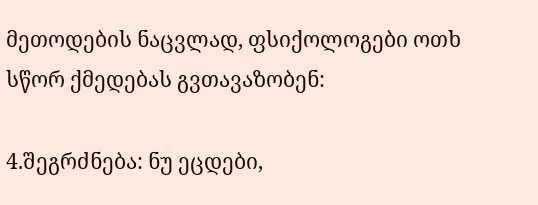მეთოდების ნაცვლად, ფსიქოლოგები ოთხ სწორ ქმედებას გვთავაზობენ:

4.შეგრძნება: ნუ ეცდები,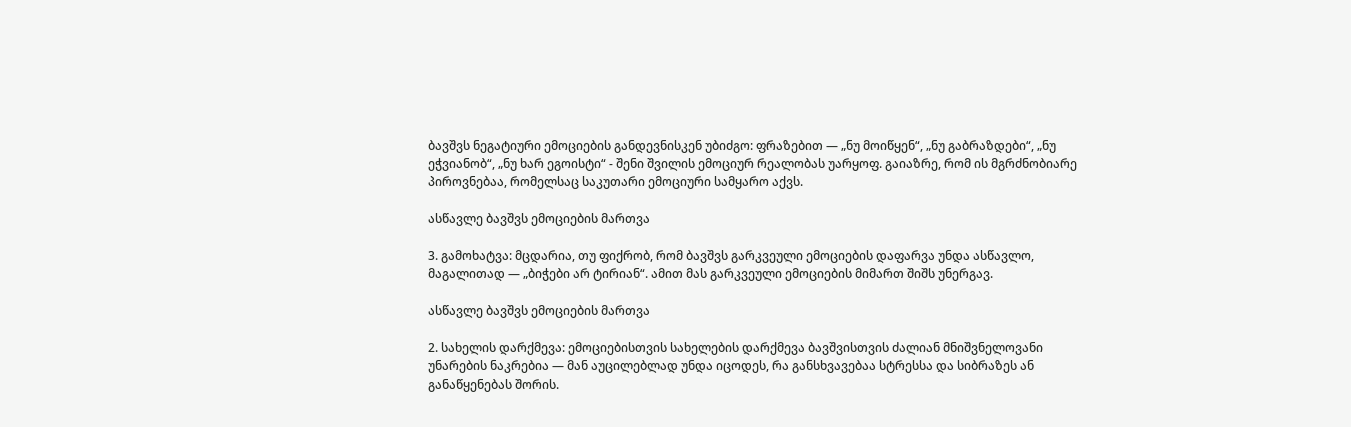ბავშვს ნეგატიური ემოციების განდევნისკენ უბიძგო: ფრაზებით — „ნუ მოიწყენ“, „ნუ გაბრაზდები“, „ნუ ეჭვიანობ“, „ნუ ხარ ეგოისტი“ - შენი შვილის ემოციურ რეალობას უარყოფ. გაიაზრე, რომ ის მგრძნობიარე პიროვნებაა, რომელსაც საკუთარი ემოციური სამყარო აქვს.

ასწავლე ბავშვს ემოციების მართვა

3. გამოხატვა: მცდარია, თუ ფიქრობ, რომ ბავშვს გარკვეული ემოციების დაფარვა უნდა ასწავლო, მაგალითად — „ბიჭები არ ტირიან“. ამით მას გარკვეული ემოციების მიმართ შიშს უნერგავ.

ასწავლე ბავშვს ემოციების მართვა

2. სახელის დარქმევა: ემოციებისთვის სახელების დარქმევა ბავშვისთვის ძალიან მნიშვნელოვანი უნარების ნაკრებია — მან აუცილებლად უნდა იცოდეს, რა განსხვავებაა სტრესსა და სიბრაზეს ან განაწყენებას შორის.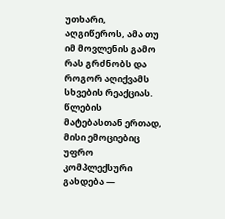უთხარი, აღგიწეროს, ამა თუ იმ მოვლენის გამო რას გრძნობს და როგორ აღიქვამს სხვების რეაქციას. წლების მატებასთან ერთად, მისი ემოციებიც უფრო კომპლექსური გახდება —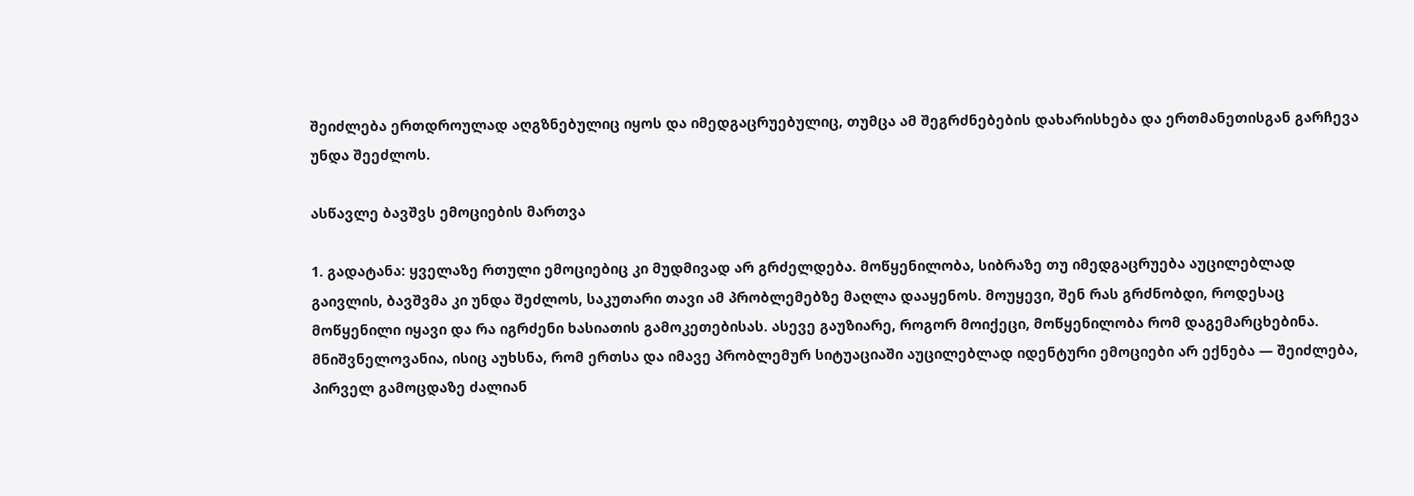შეიძლება ერთდროულად აღგზნებულიც იყოს და იმედგაცრუებულიც, თუმცა ამ შეგრძნებების დახარისხება და ერთმანეთისგან გარჩევა უნდა შეეძლოს.

ასწავლე ბავშვს ემოციების მართვა

1. გადატანა: ყველაზე რთული ემოციებიც კი მუდმივად არ გრძელდება. მოწყენილობა, სიბრაზე თუ იმედგაცრუება აუცილებლად გაივლის, ბავშვმა კი უნდა შეძლოს, საკუთარი თავი ამ პრობლემებზე მაღლა დააყენოს. მოუყევი, შენ რას გრძნობდი, როდესაც მოწყენილი იყავი და რა იგრძენი ხასიათის გამოკეთებისას. ასევე გაუზიარე, როგორ მოიქეცი, მოწყენილობა რომ დაგემარცხებინა. მნიშვნელოვანია, ისიც აუხსნა, რომ ერთსა და იმავე პრობლემურ სიტუაციაში აუცილებლად იდენტური ემოციები არ ექნება — შეიძლება, პირველ გამოცდაზე ძალიან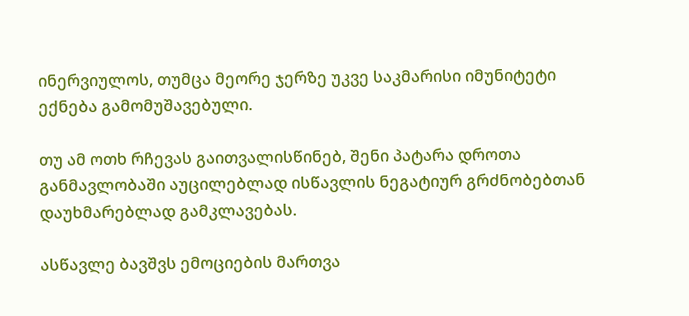ინერვიულოს, თუმცა მეორე ჯერზე უკვე საკმარისი იმუნიტეტი ექნება გამომუშავებული.

თუ ამ ოთხ რჩევას გაითვალისწინებ, შენი პატარა დროთა განმავლობაში აუცილებლად ისწავლის ნეგატიურ გრძნობებთან დაუხმარებლად გამკლავებას.

ასწავლე ბავშვს ემოციების მართვა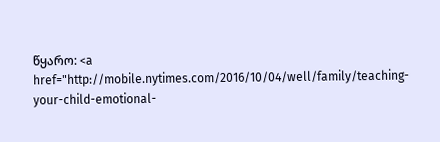წყარო: <a href="http://mobile.nytimes.com/2016/10/04/well/family/teaching-your-child-emotional-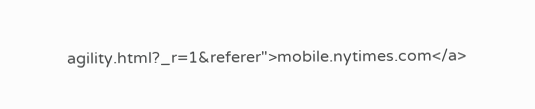agility.html?_r=1&referer">mobile.nytimes.com</a>